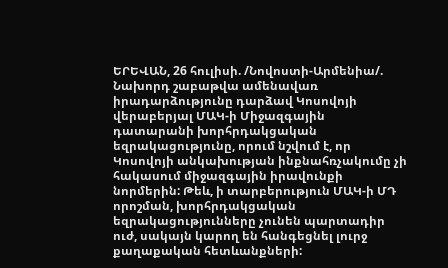ԵՐԵՎԱՆ, 26 հուլիսի. /Նովոստի-Արմենիա/. Նախորդ շաբաթվա ամենավառ իրադարձությունը դարձավ Կոսովոյի վերաբերյալ ՄԱԿ-ի Միջազգային դատարանի խորհրդակցական եզրակացությունը, որում նշվում է, որ Կոսովոյի անկախության ինքնահռչակումը չի հակասում միջազգային իրավունքի նորմերին: Թեև, ի տարբերություն ՄԱԿ-ի ՄԴ որոշման, խորհրդակցական եզրակացությունները չունեն պարտադիր ուժ, սակայն կարող են հանգեցնել լուրջ քաղաքական հետևանքների: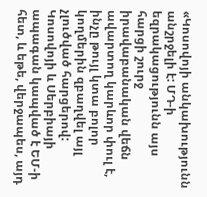«Կոսովոյի անկախությունն անշրջելի է: ՄԴ-ի եզրակացությունն այս հարցի շուրջ իրավաբանական վեճն ավարտող կարևոր փուլ է, ինչը թույլ կտա բոլոր կողմերին զբաղվել այլ չլուծված հարցերով: Կոսովոյի և Սերբիայի ապագան կապված է ԵՄ-ի հետ, և եթե, վերջապես, այդ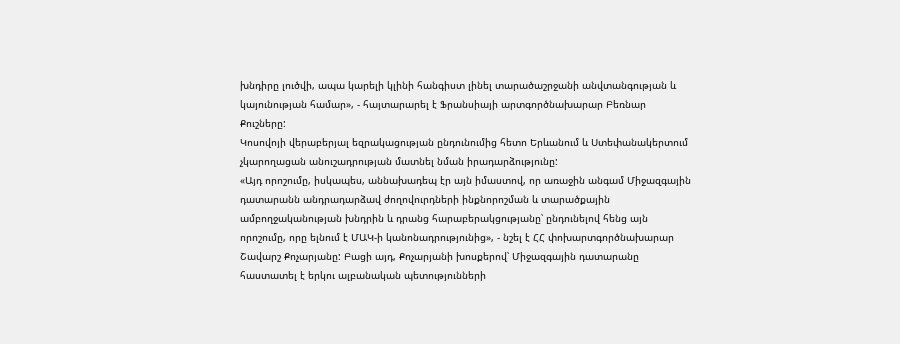խնդիրը լուծվի, ապա կարելի կլինի հանգիստ լինել տարածաշրջանի անվտանգության և կայունության համար», - հայտարարել է Ֆրանսիայի արտգործնախարար Բեռնար Քուշները:
Կոսովոյի վերաբերյալ եզրակացության ընդունումից հետո Երևանում և Ստեփանակերտում չկարողացան անուշադրության մատնել նման իրադարձությունը:
«Այդ որոշումը, իսկապես, աննախադեպ էր այն իմաստով, որ առաջին անգամ Միջազգային դատարանն անդրադարձավ ժողովուրդների ինքնորոշման և տարածքային ամբողջականության խնդրին և դրանց հարաբերակցությանը՝ ընդունելով հենց այն որոշումը, որը ելնում է ՄԱԿ-ի կանոնադրությունից», - նշել է ՀՀ փոխարտգործնախարար Շավարշ Քոչարյանը: Բացի այդ, Քոչարյանի խոսքերով՝ Միջազգային դատարանը հաստատել է երկու ալբանական պետությունների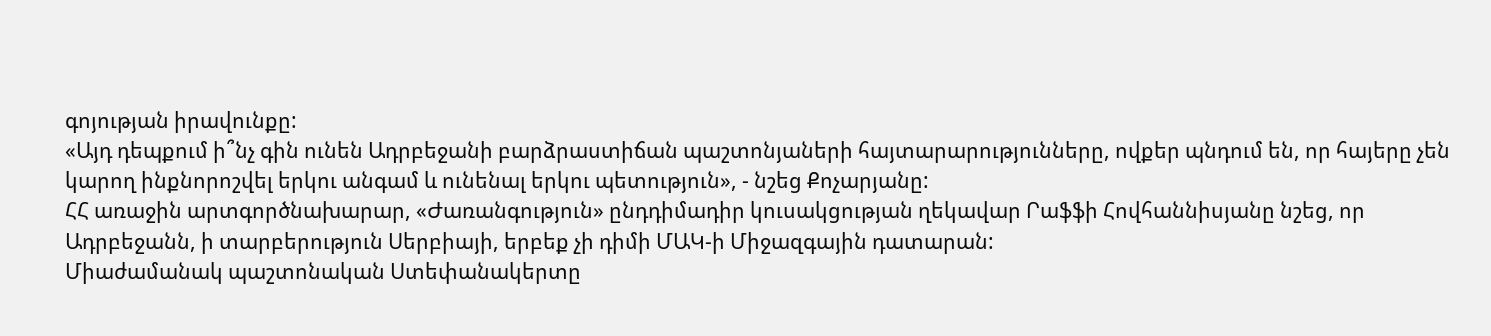գոյության իրավունքը:
«Այդ դեպքում ի՞նչ գին ունեն Ադրբեջանի բարձրաստիճան պաշտոնյաների հայտարարությունները, ովքեր պնդում են, որ հայերը չեն կարող ինքնորոշվել երկու անգամ և ունենալ երկու պետություն», - նշեց Քոչարյանը:
ՀՀ առաջին արտգործնախարար, «Ժառանգություն» ընդդիմադիր կուսակցության ղեկավար Րաֆֆի Հովհաննիսյանը նշեց, որ Ադրբեջանն, ի տարբերություն Սերբիայի, երբեք չի դիմի ՄԱԿ-ի Միջազգային դատարան:
Միաժամանակ պաշտոնական Ստեփանակերտը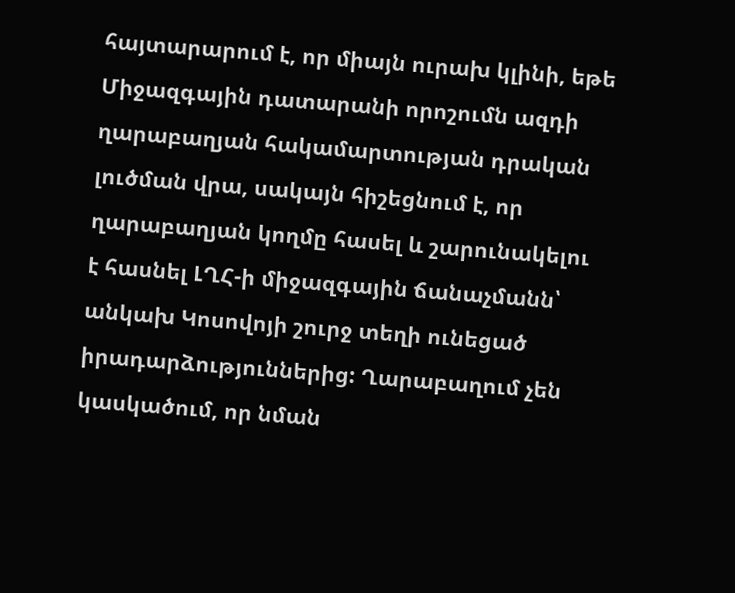հայտարարում է, որ միայն ուրախ կլինի, եթե Միջազգային դատարանի որոշումն ազդի ղարաբաղյան հակամարտության դրական լուծման վրա, սակայն հիշեցնում է, որ ղարաբաղյան կողմը հասել և շարունակելու է հասնել ԼՂՀ-ի միջազգային ճանաչմանն՝ անկախ Կոսովոյի շուրջ տեղի ունեցած իրադարձություններից: Ղարաբաղում չեն կասկածում, որ նման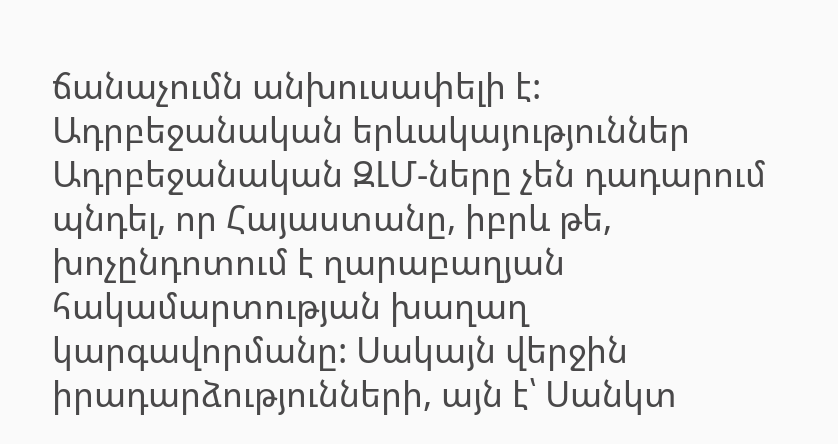ճանաչումն անխուսափելի է:
Ադրբեջանական երևակայություններ
Ադրբեջանական ԶԼՄ-ները չեն դադարում պնդել, որ Հայաստանը, իբրև թե, խոչընդոտում է ղարաբաղյան հակամարտության խաղաղ կարգավորմանը: Սակայն վերջին իրադարձությունների, այն է՝ Սանկտ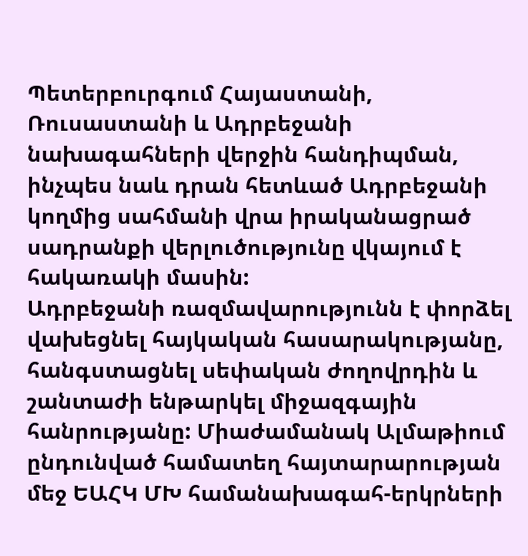Պետերբուրգում Հայաստանի, Ռուսաստանի և Ադրբեջանի նախագահների վերջին հանդիպման, ինչպես նաև դրան հետևած Ադրբեջանի կողմից սահմանի վրա իրականացրած սադրանքի վերլուծությունը վկայում է հակառակի մասին:
Ադրբեջանի ռազմավարությունն է փորձել վախեցնել հայկական հասարակությանը, հանգստացնել սեփական ժողովրդին և շանտաժի ենթարկել միջազգային հանրությանը: Միաժամանակ Ալմաթիում ընդունված համատեղ հայտարարության մեջ ԵԱՀԿ ՄԽ համանախագահ-երկրների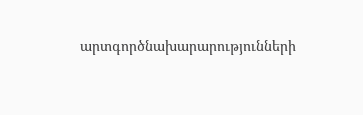արտգործնախարարությունների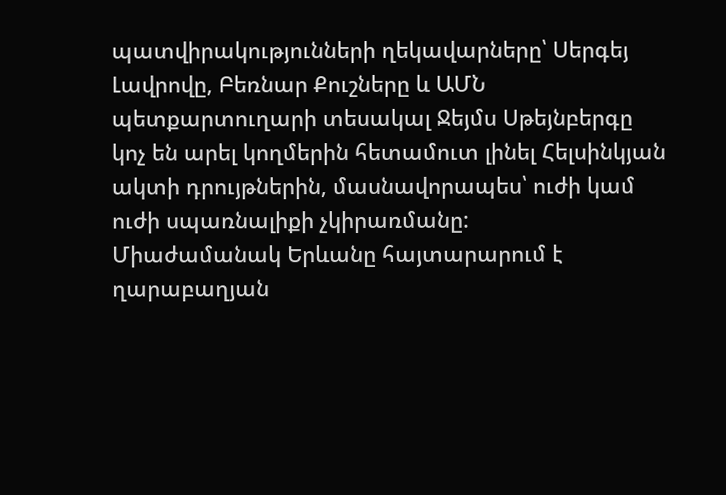պատվիրակությունների ղեկավարները՝ Սերգեյ Լավրովը, Բեռնար Քուշները և ԱՄՆ պետքարտուղարի տեսակալ Ջեյմս Սթեյնբերգը կոչ են արել կողմերին հետամուտ լինել Հելսինկյան ակտի դրույթներին, մասնավորապես՝ ուժի կամ ուժի սպառնալիքի չկիրառմանը:
Միաժամանակ Երևանը հայտարարում է ղարաբաղյան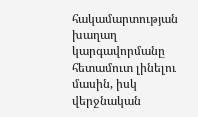հակամարտության խաղաղ կարգավորմանը հետամուտ լինելու մասին, իսկ վերջնական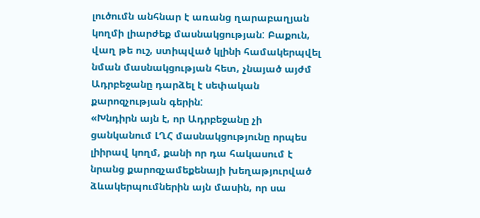լուծումն անհնար է առանց ղարաբաղյան կողմի լիարժեք մասնակցության: Բաքուն, վաղ թե ուշ, ստիպված կլինի համակերպվել նման մասնակցության հետ, չնայած այժմ Ադրբեջանը դարձել է սեփական քարոզչության գերին:
«Խնդիրն այն է, որ Ադրբեջանը չի ցանկանում ԼՂՀ մասնակցությունը որպես լիիրավ կողմ, քանի որ դա հակասում է նրանց քարոզչամեքենայի խեղաթյուրված ձևակերպումներին այն մասին, որ սա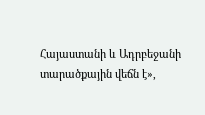Հայաստանի և Ադրբեջանի տարածքային վեճն է»,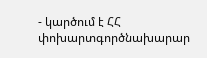- կարծում է ՀՀ փոխարտգործնախարար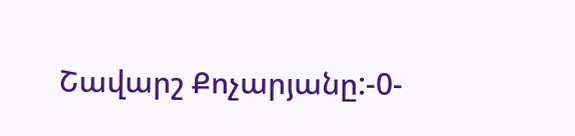Շավարշ Քոչարյանը:-0-